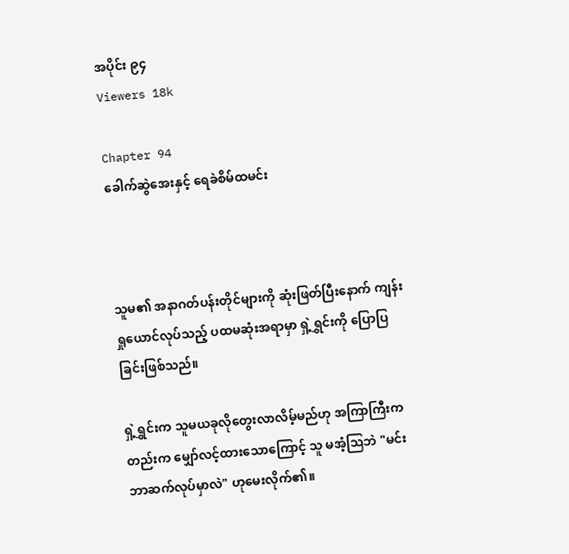အပိုင်း ၉၄
Viewers 18k

Chapter 94
ခေါက်ဆွဲအေးနှင့် ရေခဲစိမ်ထမင်း



သူမ၏ အနာဂတ်ပန်းတိုင်များကို ဆုံးဖြတ်ပြီးနောက် ကျန်းရှုယောင်လုပ်သည့် ပထမဆုံးအရာမှာ ရှဲ့ရွှင်းကို ပြောပြခြင်းဖြစ်သည်။

ရှဲ့ရွှင်းက သူမယခုလိုတွေးလာလိမ့်မည်ဟု အကြာကြီးကတည်းက မျှော်လင့်ထားသောကြောင့် သူ မအံ့သြဘဲ "မင်းဘာဆက်လုပ်မှာလဲ" ဟုမေးလိုက်၏။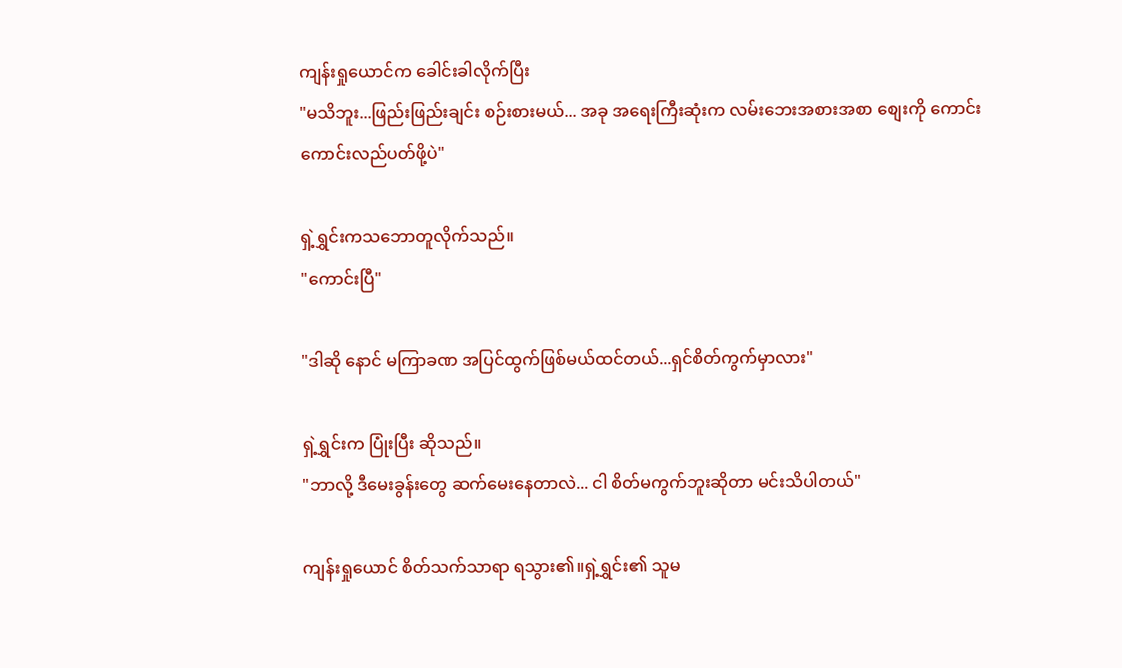ကျန်းရှုယောင်က ခေါင်းခါလိုက်ပြီး
"မသိဘူး...ဖြည်းဖြည်းချင်း စဉ်းစားမယ်... အခု အရေးကြီးဆုံးက လမ်းဘေးအစားအစာ စျေးကို ကောင်းကောင်းလည်ပတ်ဖို့ပဲ"

ရှဲ့ရွှင်းကသဘောတူလိုက်သည်။
"ကောင်းပြီ"

"ဒါဆို နောင် မကြာခဏ အပြင်ထွက်ဖြစ်မယ်ထင်တယ်...ရှင်စိတ်ကွက်မှာလား"

ရှဲ့ရွှင်းက ပြုံးပြီး ဆိုသည်။
"ဘာလို့ ဒီမေးခွန်းတွေ ဆက်မေးနေတာလဲ... ငါ စိတ်မကွက်ဘူးဆိုတာ မင်းသိပါတယ်"

ကျန်းရှုယောင် စိတ်သက်သာရာ ရသွား၏။ရှဲ့ရွှင်း၏ သူမ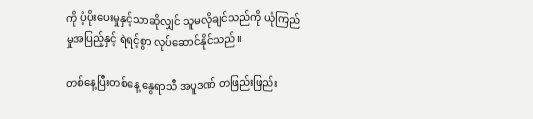ကို ပံ့ပိုးပေးမှုနှင့်သာဆိုလျှင် သူမလိုချင်သည်ကို ယုံကြည်မှုအပြည့်နှင့် ရဲရင့်စွာ လုပ်ဆောင်နိုင်သည်။

တစ်နေ့ပြီးတစ်နေ့ နွေရာသီ အပူဒဏ် တဖြည်းဖြည်း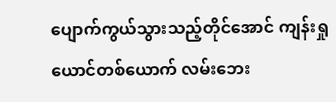ပျောက်ကွယ်သွားသည့်တိုင်အောင် ကျန်းရှုယောင်တစ်ယောက် လမ်းဘေး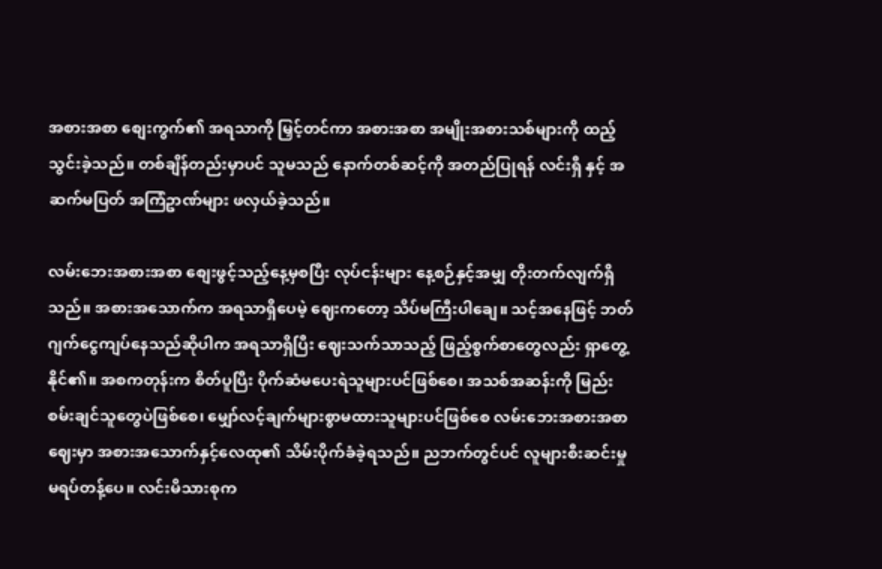အစားအစာ စျေးကွက်၏ အရသာကို မြှင့်တင်ကာ အစားအစာ အမျိုးအစားသစ်များကို ထည့်သွင်းခဲ့သည်။ တစ်ချိန်တည်းမှာပင် သူမသည် နောက်တစ်ဆင့်ကို အတည်ပြုရန် လင်းရှီ နှင့် အဆက်မပြတ် အကြံဥာဏ်များ ဖလှယ်ခဲ့သည်။

လမ်းဘေးအစားအစာ စျေးဖွင့်သည့်နေ့မှစပြီး လုပ်ငန်းများ နေ့စဉ်နှင့်အမျှ တိုးတက်လျက်ရှိသည်။ အစားအသောက်က အရသာရှိပေမဲ့ ဈေးကတော့ သိပ်မကြီးပါချေ။ သင့်အနေဖြင့် ဘတ်ဂျက်ငွေကျပ်နေသည်ဆိုပါက အရသာရှိပြီး ဈေးသက်သာသည့် ဖြည့်စွက်စာတွေလည်း ရှာတွေ့နိုင်၏။ အစကတုန်းက စိတ်ပူပြီး ပိုက်ဆံမပေးရဲသူများပင်ဖြစ်စေ၊ အသစ်အဆန်းကို မြည်းစမ်းချင်သူတွေပဲဖြစ်စေ၊ မျှော်လင့်ချက်များစွာမထားသူများပင်ဖြစ်စေ လမ်းဘေးအစားအစာဈေးမှာ အစားအသောက်နှင့်လေထု၏ သိမ်းပိုက်ခံခဲ့ရသည်။ ညဘက်တွင်ပင် လူများစီးဆင်းမှု မရပ်တန့်ပေ။ လင်းမိသားစုက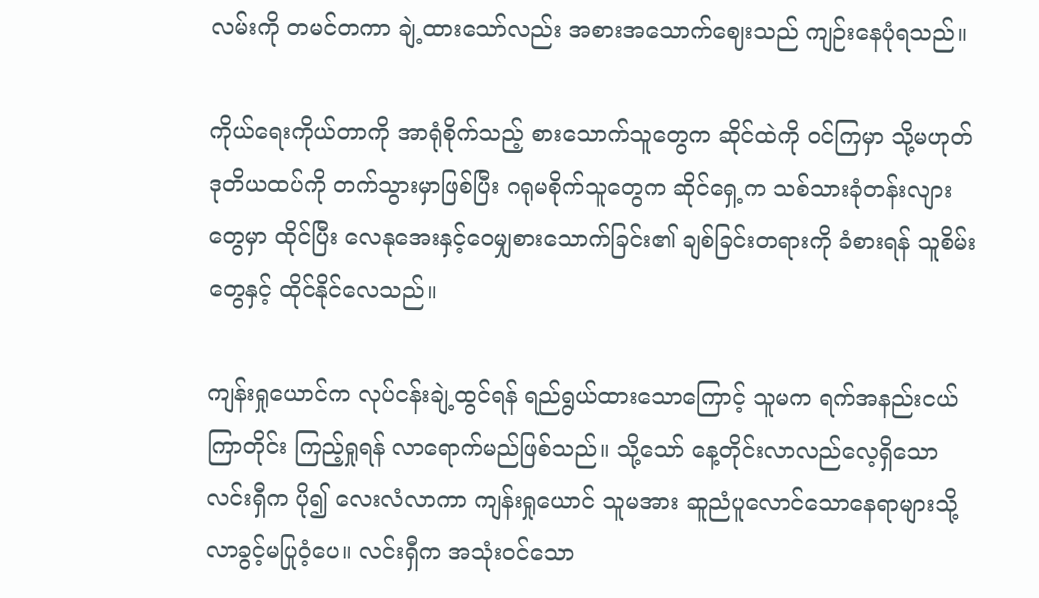လမ်းကို တမင်တကာ ချဲ့ထားသော်လည်း အစားအသောက်ဈေးသည် ကျဉ်းနေပုံရသည်။

ကိုယ်ရေးကိုယ်တာကို အာရုံစိုက်သည့် စားသောက်သူတွေက ဆိုင်ထဲကို ဝင်ကြမှာ သို့မဟုတ် ဒုတိယထပ်ကို တက်သွားမှာဖြစ်ပြီး ဂရုမစိုက်သူတွေက ဆိုင်ရှေ့က သစ်သားခုံတန်းလျားတွေမှာ ထိုင်ပြီး လေနုအေးနှင့်ဝေမျှစားသောက်ခြင်း၏ ချစ်ခြင်းတရားကို ခံစားရန် သူစိမ်းတွေနှင့် ထိုင်နိုင်လေသည်။

ကျန်းရှုယောင်က လုပ်ငန်းချဲ့ထွင်ရန် ရည်ရွယ်ထားသောကြောင့် သူမက ရက်အနည်းငယ်ကြာတိုင်း ကြည့်ရှုရန် လာရောက်မည်ဖြစ်သည်။ သို့သော် နေ့တိုင်းလာလည်လေ့ရှိသော လင်းရှီက ပို၍ လေးလံလာကာ ကျန်းရှုယောင် သူမအား ဆူညံပူလောင်သောနေရာများသို့ လာခွင့်မပြုဝံ့ပေ။ လင်းရှီက အသုံးဝင်သော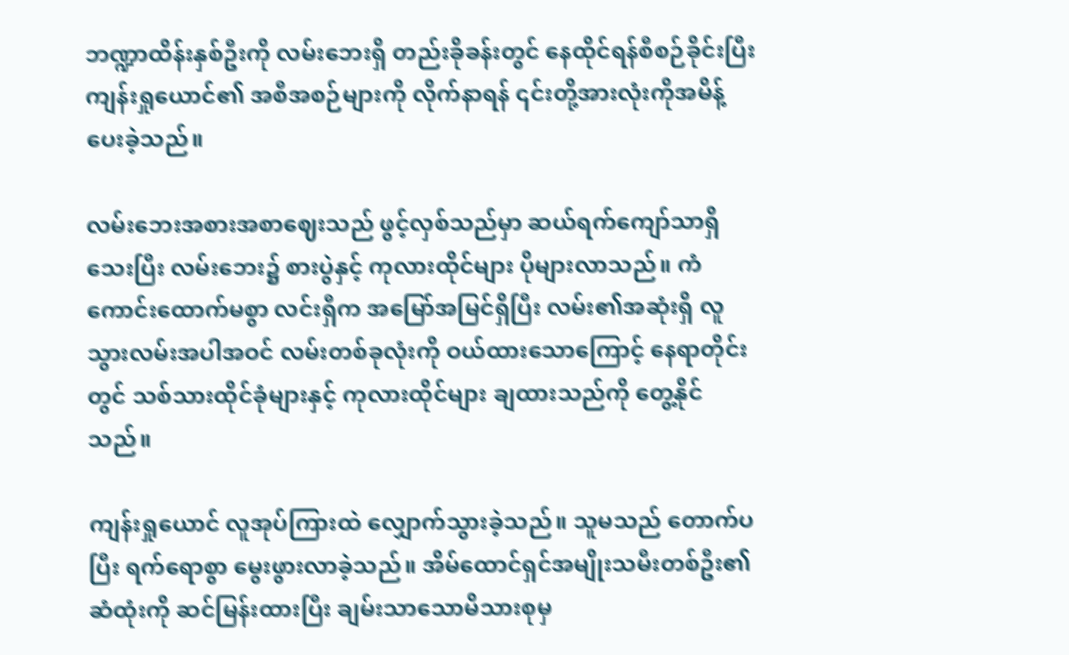ဘဏ္ဍာထိန်းနှစ်ဦးကို လမ်းဘေးရှိ တည်းခိုခန်းတွင် နေထိုင်ရန်စီစဉ်ခိုင်းပြီး ကျန်းရှုယောင်၏ အစီအစဉ်များကို လိုက်နာရန် ၎င်းတို့အားလုံးကိုအမိန့်ပေးခဲ့သည်။

လမ်းဘေးအစားအစာဈေးသည် ဖွင့်လှစ်သည်မှာ ဆယ်ရက်ကျော်သာရှိသေးပြီး လမ်းဘေး၌ စားပွဲနှင့် ကုလားထိုင်များ ပိုများလာသည်။ ကံကောင်းထောက်မစွာ လင်းရှီက အမြော်အမြင်ရှိပြီး လမ်း၏အဆုံးရှိ လူသွားလမ်းအပါအဝင် လမ်းတစ်ခုလုံးကို ဝယ်ထားသောကြောင့် နေရာတိုင်းတွင် သစ်သားထိုင်ခုံများနှင့် ကုလားထိုင်များ ချထားသည်ကို တွေ့နိုင်သည်။

ကျန်းရှုယောင် လူအုပ်ကြားထဲ လျှောက်သွားခဲ့သည်။ သူမသည် တောက်ပပြီး ရက်ရောစွာ မွေးဖွားလာခဲ့သည်။ အိမ်ထောင်ရှင်အမျိုးသမီးတစ်ဦး၏ ဆံထုံးကို ဆင်မြန်းထားပြီး ချမ်းသာသောမိသားစုမှ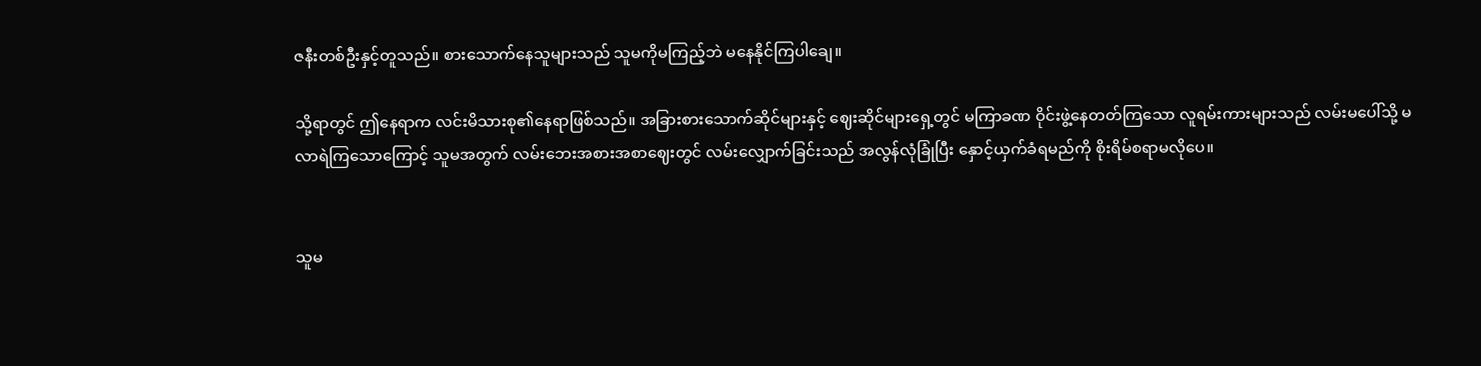ဇနီးတစ်ဦးနှင့်တူသည်။ စားသောက်နေသူများသည် သူမကိုမကြည့်ဘဲ မနေနိုင်ကြပါချေ။

သို့ရာတွင် ဤနေရာက လင်းမိသားစု၏နေရာဖြစ်သည်။ အခြားစားသောက်ဆိုင်များနှင့် ဈေးဆိုင်များရှေ့တွင် မကြာခဏ ဝိုင်းဖွဲ့နေတတ်ကြသော လူရမ်းကားများသည် လမ်းမပေါ်သို့ မလာရဲကြသောကြောင့် သူမအတွက် လမ်းဘေးအစားအစာဈေးတွင် လမ်းလျှောက်ခြင်းသည် အလွန်လုံခြုံပြီး နှောင့်ယှက်ခံရမည်ကို စိုးရိမ်စရာမလိုပေ။


သူမ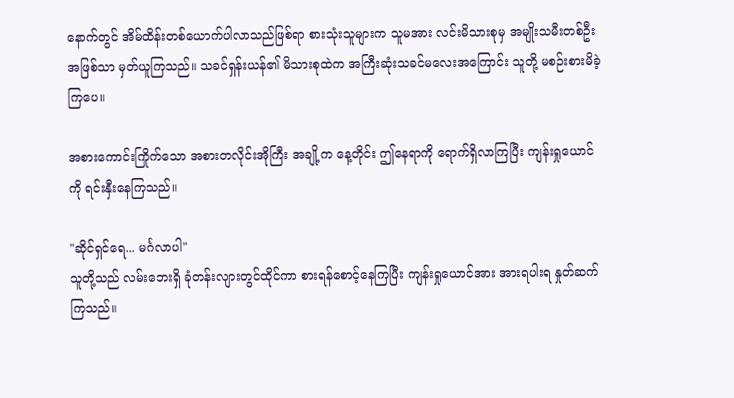နောက်တွင် အိမ်ထိန်းတစ်ယောက်ပါလာသည်ဖြစ်ရာ စားသုံးသူများက သူမအား လင်းမိသားစုမှ အမျိုးသမီးတစ်ဦးအဖြစ်သာ မှတ်ယူကြသည်။ သခင်ရှန်းယန်၏ မိသားစုထဲက အကြီးဆုံးသခင်မလေးအကြောင်း သူတို့ မစဉ်းစားမိခဲ့ကြပေ။

အစားကောင်းကြိုက်သော အစားတလိုင်းအိုကြီး အချို့က နေ့တိုင်း ဤနေရာကို ရောက်ရှိလာကြပြီး ကျန်းရှုယောင်ကို ရင်းနှီးနေကြသည်။

"ဆိုင်ရှင်ရေ... မင်္ဂလာပါ"
သူတို့သည် လမ်းဘေးရှိ ခုံတန်းလျားတွင်ထိုင်ကာ စားရန်စောင့်နေကြပြီး ကျန်းရှုယောင်အား အားရပါးရ နှုတ်ဆက်ကြသည်။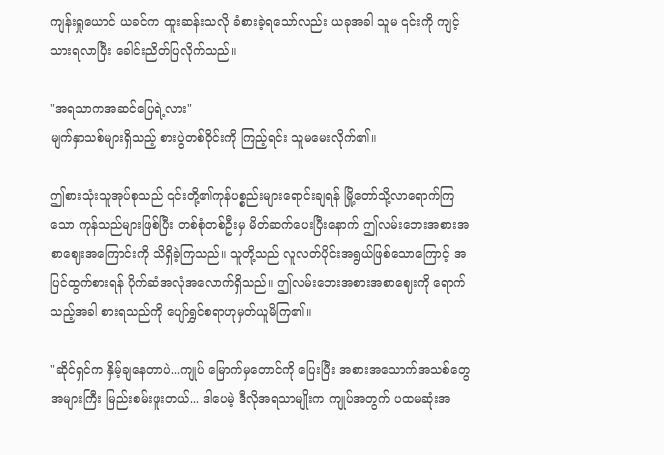ကျန်းရှုယောင် ယခင်က ထူးဆန်းသလို ခံစားခဲ့ရသော်လည်း ယခုအခါ သူမ ၎င်းကို ကျင့်သားရလာပြီး ခေါင်းညိတ်ပြလိုက်သည်။

"အရသာကအဆင်ပြေရဲ့လား"
မျက်နှာသစ်များရှိသည့် စားပွဲတစ်ဝိုင်းကို ကြည့်ရင်း သူမမေးလိုက်၏။

ဤစားသုံးသူအုပ်စုသည် ၎င်းတို့၏ကုန်ပစ္စည်းများရောင်းချရန် မြို့တော်သို့လာရောက်ကြသော ကုန်သည်များဖြစ်ပြီး တစ်စုံတစ်ဦးမှ မိတ်ဆက်ပေးပြီးနောက် ဤလမ်းဘေးအစားအစာဈေးအကြောင်းကို သိရှိခဲ့ကြသည်။ သူတို့သည် လူလတ်ပိုင်းအရွယ်ဖြစ်သောကြောင့် အပြင်ထွက်စားရန် ပိုက်ဆံအလုံအလောက်ရှိသည်။ ဤလမ်းဘေးအစားအစာဈေးကို ရောက်သည့်အခါ စားရသည်ကို ပျော်ရွှင်စရာဟုမှတ်ယူမိကြ၏။

"ဆိုင်ရှင်က နှိမ့်ချနေတာပဲ...ကျုပ် မြောက်မှတောင်ကို ပြေးပြီး အစားအသောက်အသစ်တွေ အများကြီး မြည်းစမ်းဖူးတယ်... ဒါပေမဲ့ ဒီလိုအရသာမျိုးက ကျုပ်အတွက် ပထမဆုံးအ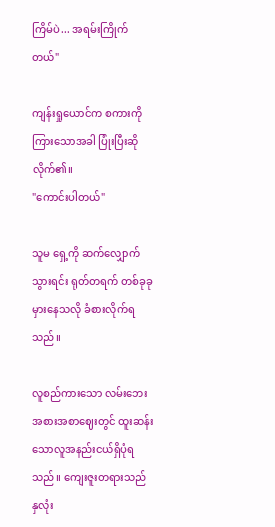ကြိမ်ပဲ... အရမ်းကြိုက်တယ်"

ကျန်းရှုယောင်က စကားကိုကြားသောအခါ ပြုံးပြီးဆိုလိုက်၏။
"ကောင်းပါတယ်"

သူမ ရှေ့ကို ဆက်လျှောက်သွားရင်း ရုတ်တရက် တစ်ခုခုမှားနေသလို ခံစားလိုက်ရသည်။

လူစည်ကားသော လမ်းဘေးအစားအစာဈေးတွင် ထူးဆန်းသောလူအနည်းငယ်ရှိပုံရသည်။ ကျေးဇူးတရားသည် နှလုံး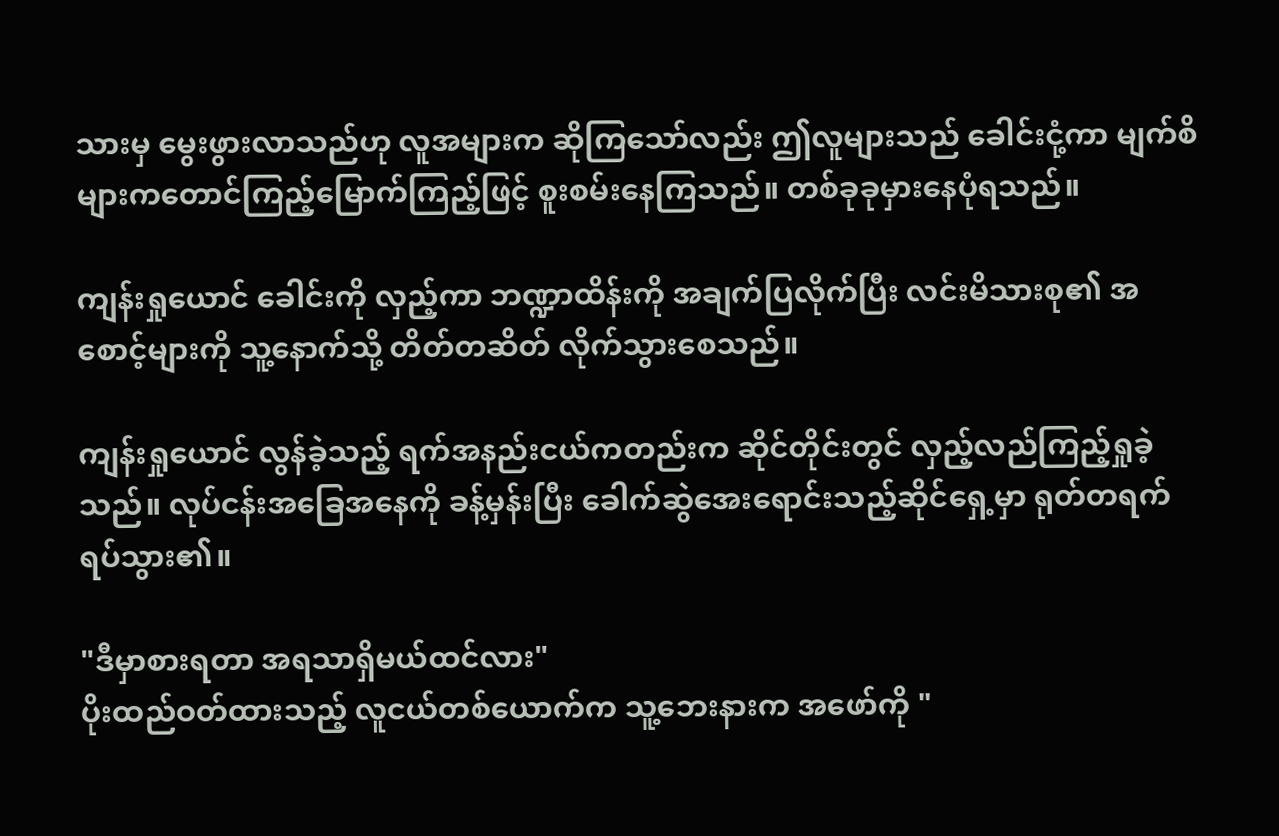သားမှ မွေးဖွားလာသည်ဟု လူအများက ဆိုကြသော်လည်း ဤလူများသည် ခေါင်းငုံ့ကာ မျက်စိများကတောင်ကြည့်မြောက်ကြည့်ဖြင့် စူးစမ်းနေကြသည်။ တစ်ခုခုမှားနေပုံရသည်။

ကျန်းရှုယောင် ခေါင်းကို လှည့်ကာ ဘဏ္ဍာထိန်းကို အချက်ပြလိုက်ပြီး လင်းမိသားစု၏ အစောင့်များကို သူ့နောက်သို့ တိတ်တဆိတ် လိုက်သွားစေသည်။

ကျန်းရှုယောင် လွန်ခဲ့သည့် ရက်အနည်းငယ်ကတည်းက ဆိုင်တိုင်းတွင် လှည့်လည်ကြည့်ရှုခဲ့သည်။ လုပ်ငန်းအခြေအနေကို ခန့်မှန်းပြီး ခေါက်ဆွဲအေးရောင်းသည့်ဆိုင်ရှေ့မှာ ရုတ်တရက် ရပ်သွား၏။

"ဒီမှာစားရတာ အရသာရှိမယ်ထင်လား"
ပိုးထည်ဝတ်ထားသည့် လူငယ်တစ်ယောက်က သူ့ဘေးနားက အဖော်ကို "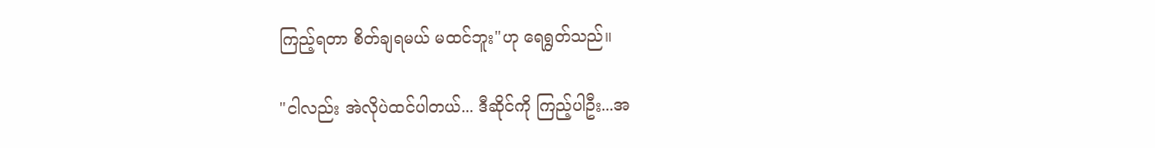ကြည့်ရတာ စိတ်ချရမယ် မထင်ဘူး"ဟု ရေရွတ်သည်။

"ငါလည်း အဲလိုပဲထင်ပါတယ်... ဒီဆိုင်ကို ကြည့်ပါဦး...အ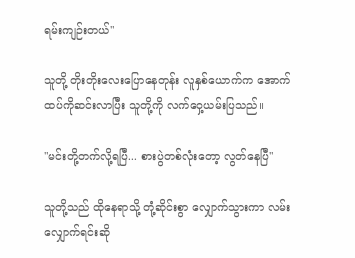ရမ်းကျဉ်းတယ်"

သူတို့ တိုးတိုးလေးပြောနေတုန်း လူနှစ်ယောက်က အောက်ထပ်ကိုဆင်းလာပြီး သူတို့ကို လက်ဝှေ့ယမ်းပြသည်။

"မင်းတို့တက်လို့ရပြီ... စားပွဲတစ်လုံးတော့ လွတ်နေပြီ"

သူတို့သည် ထိုနေရာသို့ တုံ့ဆိုင်းစွာ လျှောက်သွားကာ လမ်းလျှောက်ရင်းဆို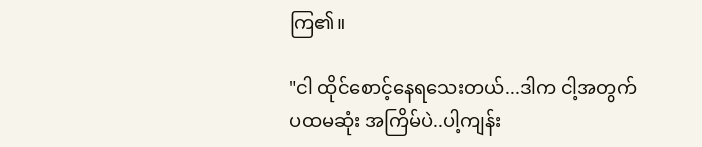ကြ၏။

"ငါ ထိုင်စောင့်နေရသေးတယ်...ဒါက ငါ့အတွက် ပထမဆုံး အကြိမ်ပဲ..ပါ့ကျန်း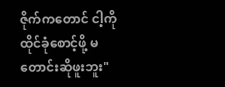ဇိုက်ကတောင် ငါ့ကို ထိုင်ခုံစောင့်ဖို့ မတောင်းဆိုဖူးဘူး"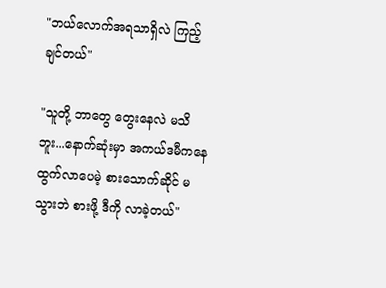"ဘယ်လောက်အရသာရှိလဲ ကြည့်ချင်တယ်"

"သူတို့ ဘာတွေ တွေးနေလဲ မသိဘူး...နောက်ဆုံးမှာ အကယ်ဒမီကနေ ထွက်လာပေမဲ့ စားသောက်ဆိုင် မသွားဘဲ စားဖို့ ဒီကို လာခဲ့တယ်"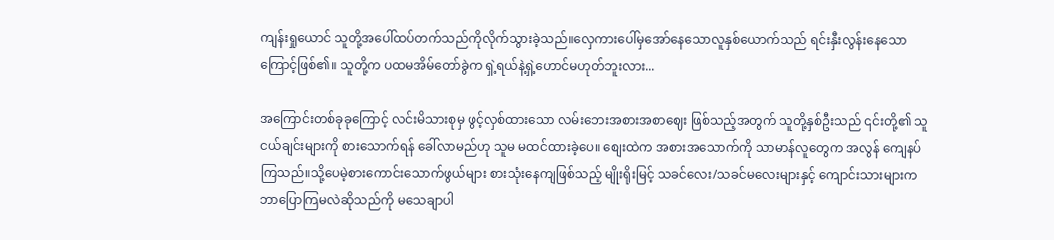ကျန်းရှုယောင် သူတို့အပေါ်ထပ်တက်သည်ကိုလိုက်သွားခဲ့သည်။လှေကားပေါ်မှအော်နေသောလူနှစ်ယောက်သည် ရင်းနှီးလွန်းနေသောကြောင့်ဖြစ်၏။ သူတို့က ပထမအိမ်တော်ခွဲက ရှဲ့ရယ်နဲ့ရှဲ့ဟောင်မဟုတ်ဘူးလား...

အကြောင်းတစ်ခုခုကြောင့် လင်းမိသားစုမှ ဖွင့်လှစ်ထားသော လမ်းဘေးအစားအစာဈေး ဖြစ်သည့်အတွက် သူတို့နှစ်ဦးသည် ၎င်းတို့၏ သူငယ်ချင်းများကို စားသောက်ရန် ခေါ်လာမည်ဟု သူမ မထင်ထားခဲ့ပေ။ စျေးထဲက အစားအသောက်ကို သာမာန်လူတွေက အလွန် ကျေနပ်ကြသည်။သို့ပေမဲ့စားကောင်းသောက်ဖွယ်များ စားသုံးနေကျဖြစ်သည့် မျိုးရိုးမြင့် သခင်လေး/သခင်မလေးများနှင့် ကျောင်းသားများက ဘာပြောကြမလဲဆိုသည်ကို မသေချာပါ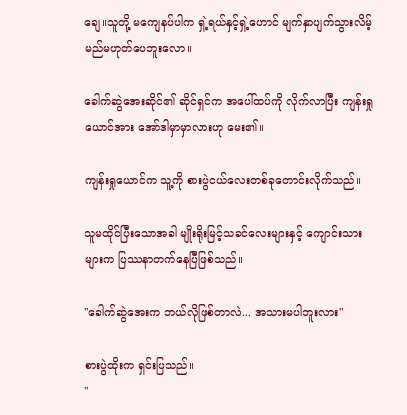ချေ။သူတို့ မကျေနပ်ပါက ရှဲ့ရယ်နှင့်ရှဲ့ဟောင် မျက်နှာပျက်သွားလိမ့်မည်မဟုတ်ပေဘူးလော။

ခေါက်ဆွဲအေးဆိုင်၏ ဆိုင်ရှင်က အပေါ်ထပ်ကို လိုက်လာပြီး ကျန်းရှုယောင်အား အော်ဒါမှာမှာလားဟု မေး၏။

ကျန်းရှုယောင်က သူ့ကို စားပွဲငယ်လေးတစ်ခုတောင်းလိုက်သည်။

သူမထိုင်ပြီးသောအခါ မျိုးရိုးမြင့်သခင်လေးများနှင့် ကျောင်းသားများက ပြဿနာတက်နေပြီဖြစ်သည်။

"ခေါက်ဆွဲအေးက ဘယ်လိုဖြစ်တာလဲ... အသားမပါဘူးလား"

စားပွဲထိုးက ရှင်းပြသည်။
"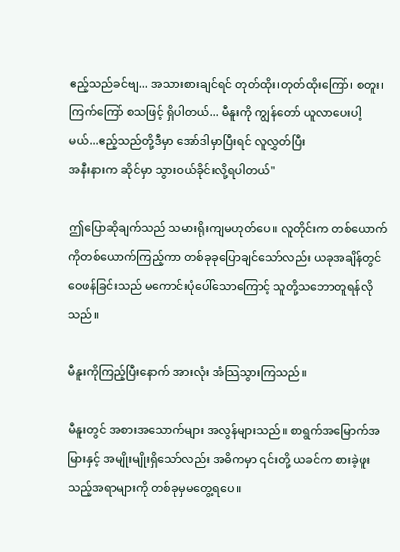ဧည့်သည်ခင်ဗျ... အသားစားချင်ရင် တုတ်ထိုး၊တုတ်ထိုးကြော်၊ စတူး၊ ကြက်ကြော် စသဖြင့် ရှိပါတယ်... မီနူးကို ကျွန်တော် ယူလာပေးပါ့မယ်...ဧည့်သည်တို့ဒီမှာ အော်ဒါမှာပြီးရင် လူလွှတ်ပြီး
အနီးနားက ဆိုင်မှာ သွားဝယ်ခိုင်းလို့ရပါတယ်"

ဤပြောဆိုချက်သည် သမားရိုးကျမဟုတ်ပေ။ လူတိုင်းက တစ်ယောက်ကိုတစ်ယောက်ကြည့်ကာ တစ်ခုခုပြောချင်သော်လည်း ယခုအချိန်တွင် ဝေဖန်ခြင်းသည် မကောင်းပုံပေါ်သောကြောင့် သူတို့သဘောတူရန်လိုသည်။

မီနူးကိုကြည့်ပြီးနောက် အားလုံး အံသြသွားကြသည်။

မီနူးတွင် အစားအသောက်များ အလွန်များသည်။ စာရွက်အမြောက်အမြားနှင့် အမျိုးမျိုးရှိသော်လည်း အဓိကမှာ ၎င်းတို့ ယခင်က စားခဲ့ဖူးသည့်အရာများကို တစ်ခုမှမတွေ့ရပေ။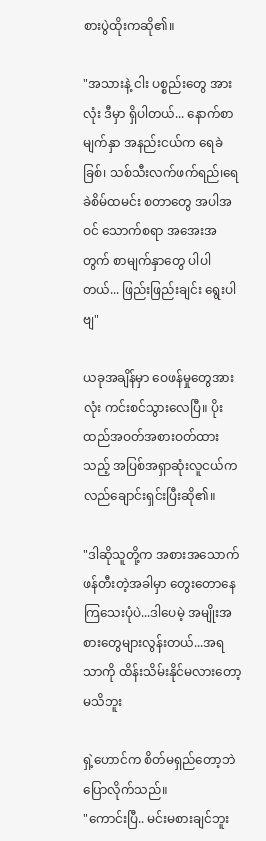စားပွဲထိုးကဆို၏။

"အသားနဲ့ ငါး ပစ္စည်းတွေ အားလုံး ဒီမှာ ရှိပါတယ်... နောက်စာမျက်နှာ အနည်းငယ်က ရေခဲခြစ်၊ သစ်သီးလက်ဖက်ရည်၊ရေခဲစိမ်ထမင်း စတာတွေ အပါအဝင် သောက်စရာ အအေးအတွက် စာမျက်နှာတွေ ပါပါတယ်... ဖြည်းဖြည်းချင်း ရွေးပါဗျ"

ယခုအချိန်မှာ ဝေဖန်မှုတွေအားလုံး ကင်းစင်သွားလေပြီ။ ပိုးထည်အဝတ်အစားဝတ်ထားသည့် အပြစ်အရှာဆုံးလူငယ်က လည်ချောင်းရှင်းပြီးဆို၏။

"ဒါဆိုသူတို့က အစားအသောက်ဖန်တီးတဲ့အခါမှာ တွေးတောနေကြသေးပုံပဲ...ဒါပေမဲ့ အမျိုးအစားတွေများလွန်းတယ်...အရသာကို ထိန်းသိမ်းနိုင်မလားတော့ မသိဘူး

ရှဲ့ဟောင်က စိတ်မရှည်တော့ဘဲပြောလိုက်သည်။
"ကောင်းပြီ.. မင်းမစားချင်ဘူး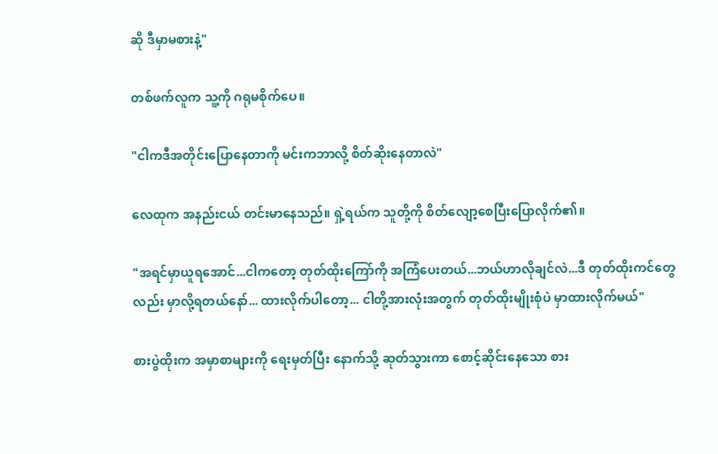ဆို ဒီမှာမစားနဲ့"

တစ်ဖက်လူက သူ့ကို ဂရုမစိုက်ပေ။

"ငါကဒီအတိုင်းပြောနေတာကို မင်းကဘာလို့ စိတ်ဆိုးနေတာလဲ"

လေထုက အနည်းငယ် တင်းမာနေသည်။ ရှဲ့ရယ်က သူတို့ကို စိတ်လျော့စေပြီးပြောလိုက်၏။

"အရင်မှာယူရအောင်...ငါကတော့ တုတ်ထိုးကြော်ကို အကြံပေးတယ်...ဘယ်ဟာလိုချင်လဲ...ဒီ တုတ်ထိုးကင်တွေလည်း မှာလို့ရတယ်နော်... ထားလိုက်ပါတော့... ငါတို့အားလုံးအတွက် တုတ်ထိုးမျိုးစုံပဲ မှာထားလိုက်မယ်"

စားပွဲထိုးက အမှာစာများကို ရေးမှတ်ပြီး နောက်သို့ ဆုတ်သွားကာ စောင့်ဆိုင်းနေသော စား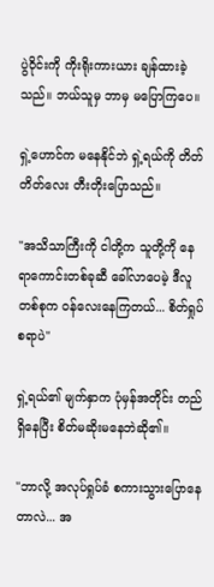ပွဲဝိုင်းကို ကိုးရိုးကားယား ချန်ထားခဲ့သည်။ ဘယ်သူမှ ဘာမှ မပြောကြပေ။

ရှဲ့ဟောင်က မနေနိုင်ဘဲ ရှဲ့ရယ်ကို တိတ်တိတ်လေး တီးတိုးပြောသည်။

"အသိသာကြီးကို ငါတို့က သူတို့ကို နေရာကောင်းတစ်ခုဆီ ခေါ်လာပေမဲ့ ဒီလူတစ်စုက ဝန်လေးနေကြတယ်... စိတ်ရှုပ်စရာပဲ"

ရှဲ့ရယ်၏ မျက်နှာက ပုံမှန်အတိုင်း တည်ရှိနေပြီး စိတ်မဆိုးမနေဘဲဆို၏။

"ဘာလို့ အလုပ်ရှုပ်ခံ စကားသွားပြောနေတာလဲ... အ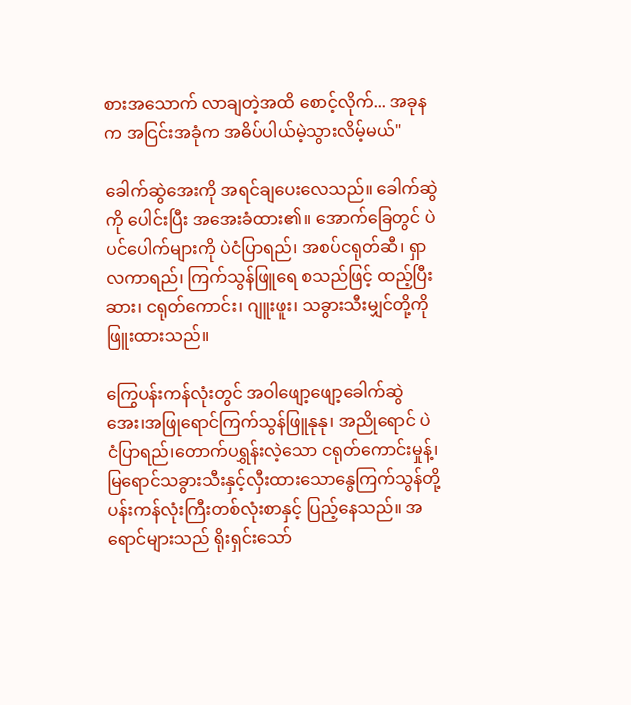စားအသောက် လာချတဲ့အထိ စောင့်လိုက်... အခုနက အငြင်းအခုံက အဓိပ်ပါယ်မဲ့သွားလိမ့်မယ်"

ခေါက်ဆွဲအေးကို အရင်ချပေးလေသည်။ ခေါက်ဆွဲကို ပေါင်းပြီး အအေးခံထား၏။ အောက်ခြေတွင် ပဲပင်ပေါက်များကို ပဲငံပြာရည်၊ အစပ်ငရုတ်ဆီ၊ ရှာလကာရည်၊ ကြက်သွန်ဖြူရေ စသည်ဖြင့် ထည့်ပြီး ဆား၊ ငရုတ်ကောင်း၊ ဂျူးဖူး၊ သခွားသီးမျှင်တို့ကိုဖြူးထားသည်။

ကြွေပန်းကန်လုံးတွင် အဝါဖျော့ဖျော့ခေါက်ဆွဲအေး၊အဖြုရောင်ကြက်သွန်ဖြူနုနု၊ အညိုရောင် ပဲငံပြာရည်၊တောက်ပရွှန်းလဲ့သော ငရုတ်ကောင်းမှုန့်၊ မြရောင်သခွားသီးနှင့်လှီးထားသောနွေကြက်သွန်တို့ ပန်းကန်လုံးကြီးတစ်လုံးစာနှင့် ပြည့်နေသည်။ အရောင်များသည် ရိုးရှင်းသော်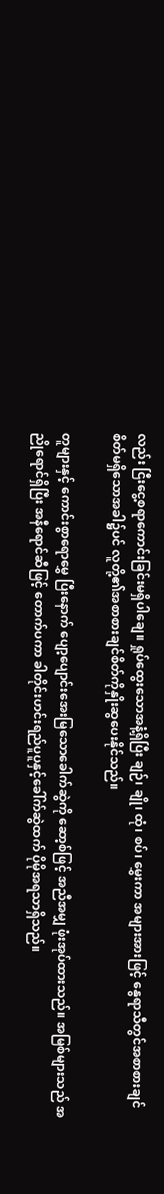လည်း ငြီးငွေ့စရာကောင်းခြင်းမရှိပါချေ။ ရှုပ်ထွေးသောအနံ့ရှိပြီး ချဉ်၊ ချို၊ ထုံ၊ စပ်၊ မွှေးကာ အများအားဖြင့် နွေရာသီတွင်အစာစားချင်စိတ်မရှိသောအခါ၌ပင် လူတို့၏အစာစားချင်စိတ်ကိုနှိုးဆွပေးနိုင်သည်။

တူများနှင့် ကောင်းစွာရောမွှေ ပြီးနောက် ပျော့ပျောင်းအေးမြသောခေါက်ဆွဲကို ဆော့စ်ဖြင့် အညီအမျှ ဖုံးအုပ်ထားသည်။ အမြစ်များသည် အညိုရောင်ရှိပြီး အနီရောင်ဆီဖြင့် တောက်ပကာ ခါတိုင်းဟင်းရည်ပူပူနှင့်ခေါ်က်ဆွဲထက် ပိုမိုအရသာရှိသည်။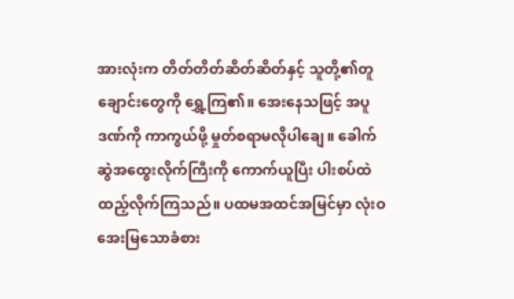အားလုံးက တိတ်တိတ်ဆိတ်ဆိတ်နှင့် သူတို့၏တူချောင်းတွေကို ရွှေ့ကြ၏။ အေးနေသဖြင့် အပူဒဏ်ကို ကာကွယ်ဖို့ မှုတ်စရာမလိုပါချေ။ ခေါက်ဆွဲအထွေးလိုက်ကြီးကို ကောက်ယူပြီး ပါးစပ်ထဲထည့်လိုက်ကြသည်။ ပထမအထင်အမြင်မှာ လုံးဝအေးမြသောခံစား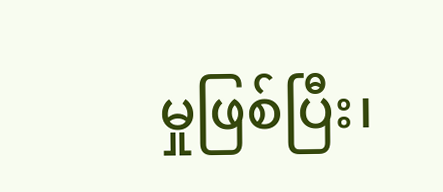မှုဖြစ်ပြီး၊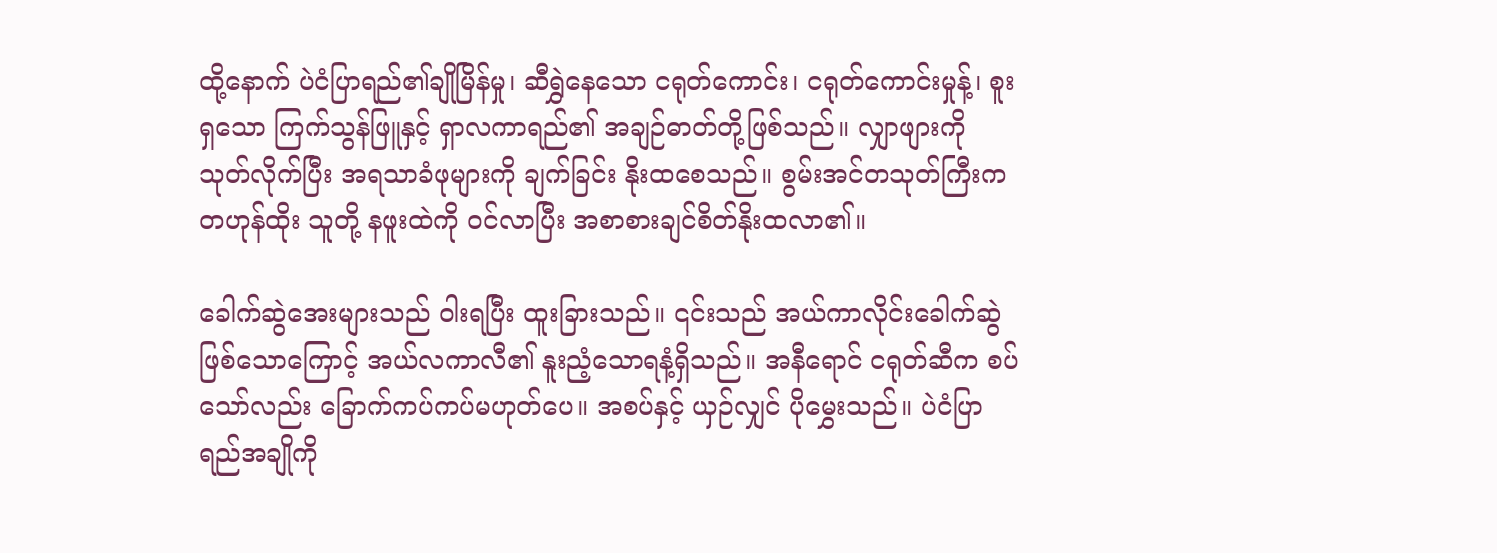ထို့နောက် ပဲငံပြာရည်၏ချိုမြိန်မှု၊ ဆီရွှဲနေသော ငရုတ်ကောင်း၊ ငရုတ်ကောင်းမှုန့်၊ စူးရှသော ကြက်သွန်ဖြူနှင့် ရှာလကာရည်၏ အချဉ်ဓာတ်တို့ဖြစ်သည်။ လျှာဖျားကို သုတ်လိုက်ပြီး အရသာခံဖုများကို ချက်ခြင်း နိုးထစေသည်။ စွမ်းအင်တသုတ်ကြီးက တဟုန်ထိုး သူတို့ နဖူးထဲကို ဝင်လာပြီး အစာစားချင်စိတ်နိုးထလာ၏။

ခေါက်ဆွဲအေးများသည် ဝါးရပြီး ထူးခြားသည်။ ၎င်းသည် အယ်ကာလိုင်းခေါက်ဆွဲဖြစ်သောကြောင့် အယ်လကာလီ၏ နူးညံ့သောရနံ့ရှိသည်။ အနီရောင် ငရုတ်ဆီက စပ်သော်လည်း ခြောက်ကပ်ကပ်မဟုတ်ပေ။ အစပ်နှင့် ယှဉ်လျှင် ပိုမွှေးသည်။ ပဲငံပြာရည်အချိုကို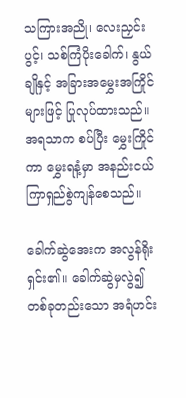သကြားအညို၊ လေးညှင်းပွင့်၊ သစ်ကြံပိုးခေါက်၊ နွယ်ချိုနှင့် အခြားအမွှေးအကြိုင်များဖြင့် ပြုလုပ်ထားသည်။ အရသာက စပ်ပြီး မွှေးကြိုင်ကာ မွှေးရနံ့မှာ အနည်းငယ်ကြာရှည်စွဲကျန်စေသည်။

ခေါက်ဆွဲအေးက အလွန်ရိုးရှင်း၏။ ခေါက်ဆွဲမှလွဲ၍ တစ်ခုတည်းသော အရံဟင်း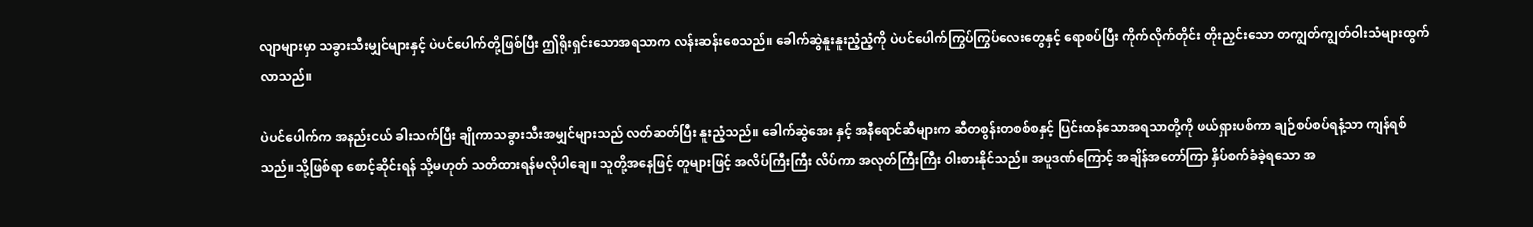လျာများမှာ သခွားသီးမျှင်များနှင့် ပဲပင်ပေါက်တို့ဖြစ်ပြီး ဤရိုးရှင်းသောအရသာက လန်းဆန်းစေသည်။ ခေါက်ဆွဲနူးနူးညံ့ညံ့ကို ပဲပင်ပေါက်ကြွပ်ကြွပ်လေးတွေနှင့် ရောစပ်ပြီး ကိုက်လိုက်တိုင်း တိုးညှင်းသော တကျွတ်ကျွတ်ဝါးသံများထွက်လာသည်။

ပဲပင်ပေါက်က အနည်းငယ် ခါးသက်ပြီး ချိုကာသခွားသီးအမျှင်များသည် လတ်ဆတ်ပြီး နူးညံ့သည်။ ခေါက်ဆွဲအေး နှင့် အနီရောင်ဆီများက ဆီတစွန်းတစစ်စနှင့် ပြင်းထန်သောအရသာတို့ကို ဖယ်ရှားပစ်ကာ ချဉ်စပ်စပ်ရနံ့သာ ကျန်ရစ်သည်။သို့ဖြစ်ရာ စောင့်ဆိုင်းရန် သို့မဟုတ် သတိထားရန်မလိုပါချေ။ သူတို့အနေဖြင့် တူများဖြင့် အလိပ်ကြီးကြီး လိပ်ကာ အလုတ်ကြီးကြီး ဝါးစားနိုင်သည်။ အပူဒဏ်ကြောင့် အချိန်အတော်ကြာ နှိပ်စက်ခံခဲ့ရသော အ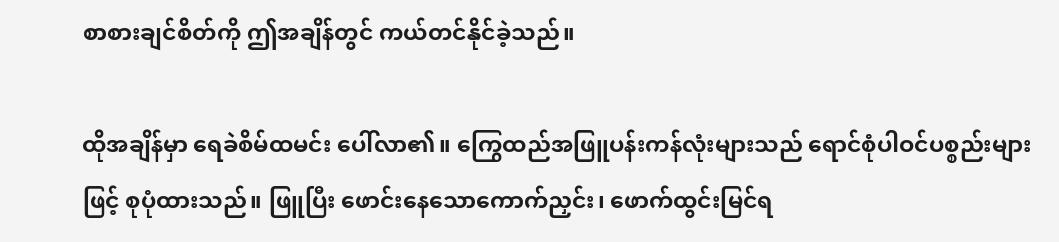စာစားချင်စိတ်ကို ဤအချိန်တွင် ကယ်တင်နိုင်ခဲ့သည်။

ထိုအချိန်မှာ ရေခဲစိမ်ထမင်း ပေါ်လာ၏။ ကြွေထည်အဖြူပန်းကန်လုံးများသည် ရောင်စုံပါဝင်ပစ္စည်းများဖြင့် စုပုံထားသည်။ ဖြူပြီး ဖောင်းနေသောကောက်ညှင်း၊ ဖောက်ထွင်းမြင်ရ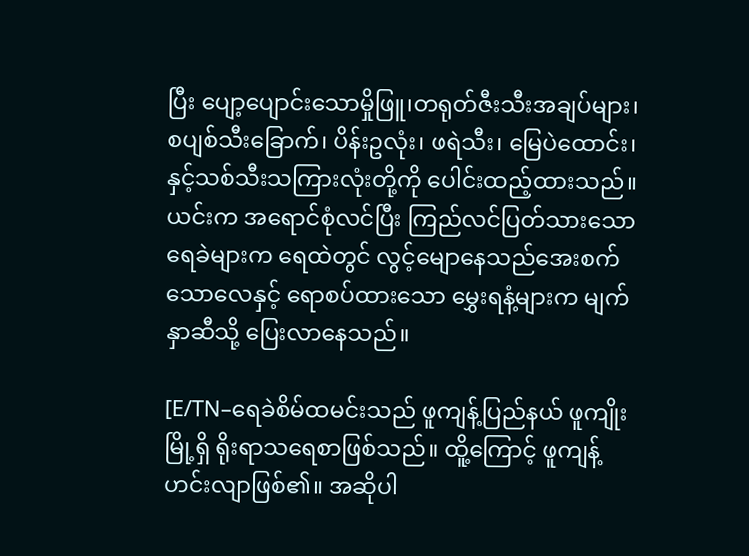ပြီး ပျော့ပျောင်းသောမှိုဖြူ၊တရုတ်ဇီးသီးအချပ်များ၊ စပျစ်သီးခြောက်၊ ပိန်းဥလုံး၊ ဖရဲသီး၊ မြေပဲထောင်း၊ နှင့်သစ်သီးသကြားလုံးတို့ကို ပေါင်းထည့်ထားသည်။ယင်းက အရောင်စုံလင်ပြီး ကြည်လင်ပြတ်သားသောရေခဲများက ရေထဲတွင် လွင့်မျောနေသည်အေးစက်သောလေနှင့် ရောစပ်ထားသော မွှေးရနံ့များက မျက်နှာဆီသို့ ပြေးလာနေသည်။

[E/TN–ရေခဲစိမ်ထမင်းသည် ဖူကျန့်ပြည်နယ် ဖူကျိုးမြို့ရှိ ရိုးရာသရေစာဖြစ်သည်။ ထိူ့ကြောင့် ဖူကျန့်ဟင်းလျာဖြစ်၏။ အဆိုပါ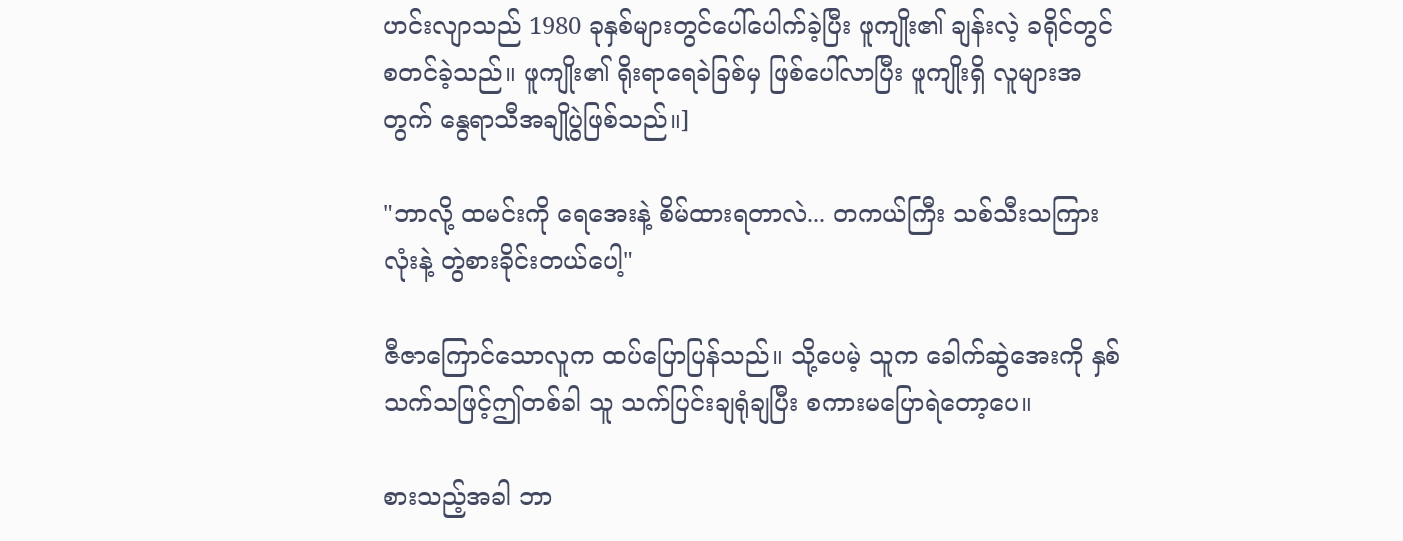ဟင်းလျာသည် 1980 ခုနှစ်များတွင်ပေါ်ပေါက်ခဲ့ပြီး ဖူကျိုး၏ ချန်းလဲ့ ခရိုင်တွင်စတင်ခဲ့သည်။ ဖူကျိုး၏ ရိုးရာရေခဲခြစ်မှ ဖြစ်ပေါ်လာပြီး ဖူကျိုးရှိ လူများအတွက် နွေရာသီအချိုပွဲဖြစ်သည်။]

"ဘာလို့ ထမင်းကို ရေအေးနဲ့ စိမ်ထားရတာလဲ... တကယ်ကြီး သစ်သီးသကြားလုံးနဲ့ တွဲစားခိုင်းတယ်ပေါ့"

ဇီဇာကြောင်သောလူက ထပ်ပြောပြန်သည်။ သို့ပေမဲ့ သူက ခေါက်ဆွဲအေးကို နှစ်သက်သဖြင့်ဤတစ်ခါ သူ သက်ပြင်းချရုံချပြီး စကားမပြောရဲတော့ပေ။

စားသည့်အခါ ဘာ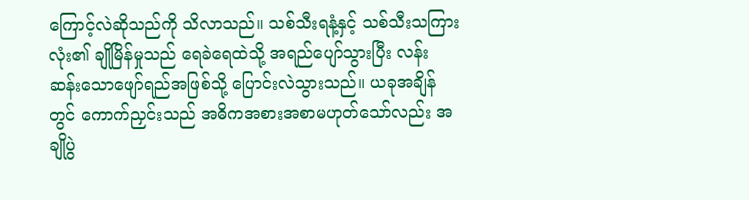ကြောင့်လဲဆိုသည်ကို သိလာသည်။ သစ်သီးရနံ့နှင့် သစ်သီးသကြားလုံး၏ ချိုမြိန်မှုသည် ရေခဲရေထဲသို့ အရည်ပျော်သွားပြီး လန်းဆန်းသောဖျော်ရည်အဖြစ်သို့ ပြောင်းလဲသွားသည်။ ယခုအချိန်တွင် ကောက်ညှင်းသည် အဓိကအစားအစာမဟုတ်သော်လည်း အချိုပွဲ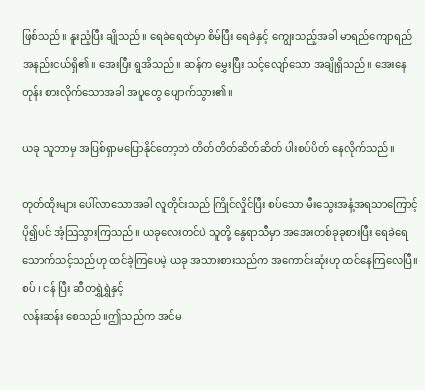ဖြစ်သည်။ နူးညံ့ပြီး ချိုသည်။ ရေခဲရေထဲမှာ စိမ်ပြီး ရေခဲနှင့် ကျွေးသည့်အခါ မာရည်ကျောရည် အနည်းငယ်ရှိ၏။ အေးပြီး ရွအိသည်။ ဆန်က မွှေးပြီး သင့်လျော်သော အချိုရှိသည်။ အေးနေတုန်း စားလိုက်သောအခါ အပူတွေ ပျောက်သွား၏။

ယခု သူဘာမှ အပြစ်ရှာမပြောနိုင်တော့ဘဲ တိတ်တိတ်ဆိတ်ဆိတ် ပါးစပ်ပိတ် နေလိုက်သည်။

တုတ်ထိုးများ ပေါ်လာသောအခါ လူတိုင်းသည် ကြိုင်လှိုင်ပြီး စပ်သော မီးသွေးအနံ့အရသာကြောင့် ပို၍ပင် အံ့သြသွားကြသည်။ ယခုလေးတင်ပဲ သူတို့ နွေရာသီမှာ အအေးတစ်ခုခုစားပြီး ရေခဲရေ သောက်သင့်သည်ဟု ထင်ခဲ့ကြပေမဲ့ ယခု အသားစားသည်က အကောင်းဆုံးဟု ထင်နေကြလေပြီ။ စပ် ၊ ငန် ပြီး ဆီတရွှဲရွှဲနှင့်
လန်းဆန်း စေသည်။ဤသည်က အင်မ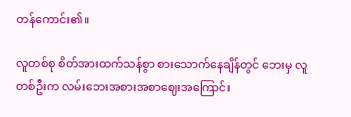တန်ကောင်း၏။

လူတစ်စု စိတ်အားထက်သန်စွာ စားသောက်နေချိန်တွင် ဘေးမှ လူတစ်ဦးက လမ်းဘေးအစားအစာဈေးအကြောင်း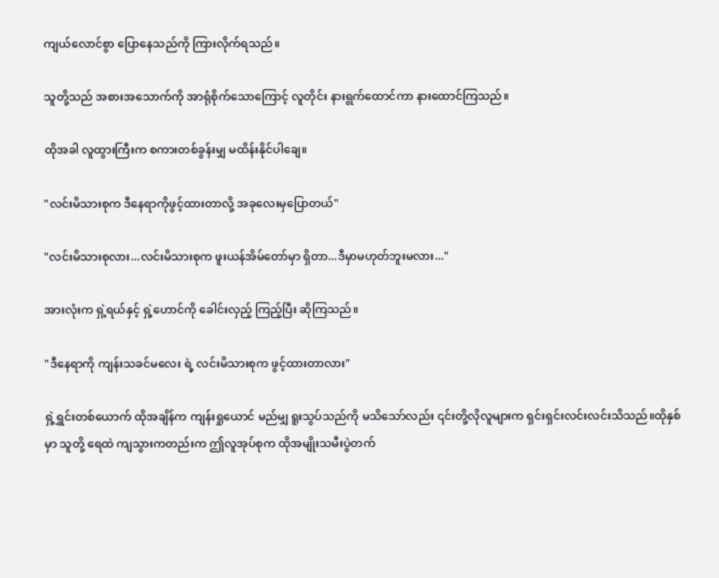ကျယ်လောင်စွာ ပြောနေသည်ကို ကြားလိုက်ရသည်။

သူတို့သည် အစားအသောက်ကို အာရုံစိုက်သောကြောင့် လူတိုင်း နားရွက်ထောင်ကာ နားထောင်ကြသည်။

ထိုအခါ လူထွားကြီးက စကားတစ်ခွန်းမျှ မထိန်းနိုင်ပါချေ။

"လင်းမိသားစုက ဒီနေရာကိုဖွင့်ထားတာလို့ အခုလေးမှပြောတယ်"

"လင်းမိသားစုလား...လင်းမိသားစုက ဖူးယန်အိမ်တော်မှာ ရှိတာ...ဒီမှာမဟုတ်ဘူးမလား..."

အားလုံးက ရှဲ့ရယ်နှင့် ရှဲ့ဟောင်ကို ခေါင်းလှည့် ကြည့်ပြီး ဆိုကြသည်။

"ဒီနေရာကို ကျန်းသခင်မလေး ရဲ့ လင်းမိသားစုက ဖွင့်ထားတာလား"

ရှဲ့ရွှင်းတစ်ယောက် ထိုအချိန်က ကျန်းရှုယောင် မည်မျှ ရူးသွပ်သည်ကို မသိသော်လည်း ၎င်းတို့လိုလူများက ရှင်းရှင်းလင်းလင်းသိသည်။ထိုနှစ်မှာ သူတို့ ရေထဲ ကျသွားကတည်းက ဤလူအုပ်စုက ထိုအမျိုးသမီးပွဲတက်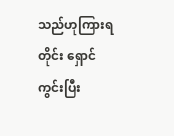သည်ဟုကြားရတိုင်း ရှောင်ကွင်းပြီး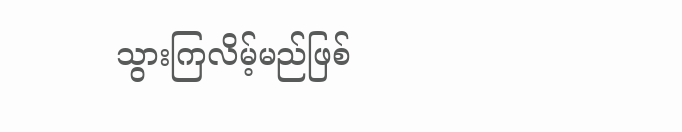သွားကြလိမ့်မည်ဖြစ်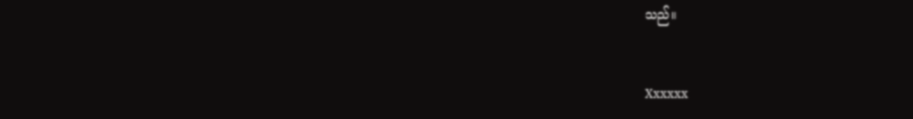သည်။


Xxxxxx